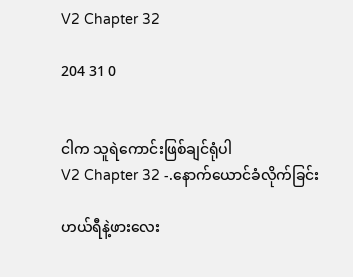V2 Chapter 32

204 31 0


ငါက သူရဲကောင်းဖြစ်ချင်ရုံပါ
V2 Chapter 32 -.နောက်ယောင်ခံလိုက်ခြင်း

ဟယ်ရီနဲ့ဖားလေး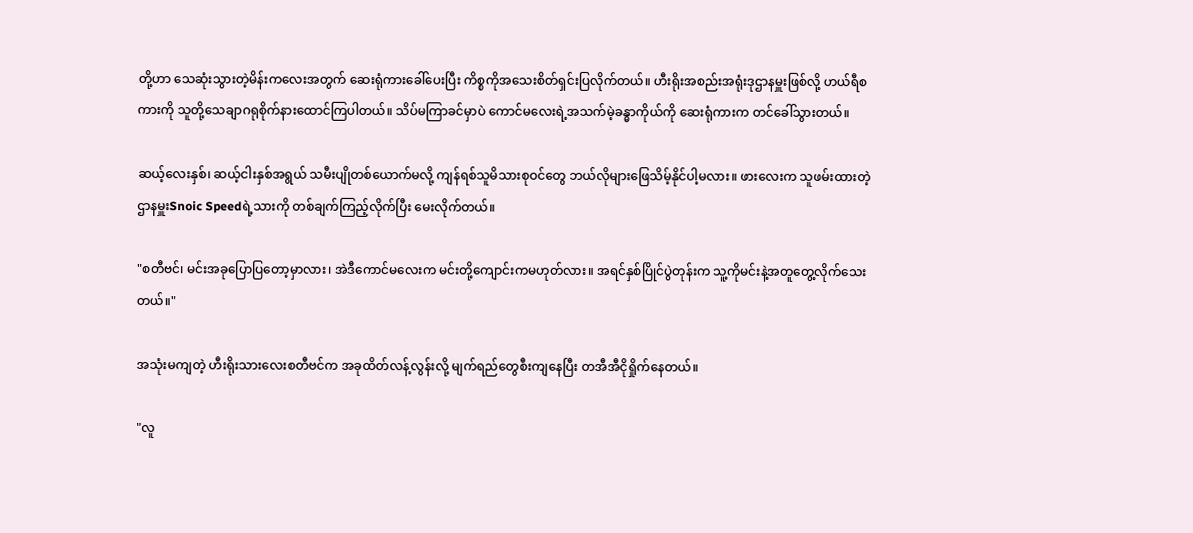တို့ဟာ သေဆုံးသွားတဲ့မိန်းကလေးအတွက် ဆေးရုံကားခေါ်ပေးပြီး ကိစ္စကိုအသေးစိတ်ရှင်းပြလိုက်တယ်။ ဟီးရိုးအစည်းအရုံးဒုဌာနမှူးဖြစ်လို့ ဟယ်ရီစကားကို သူတို့သေချာဂရုစိုက်နားထောင်ကြပါတယ်။ သိပ်မကြာခင်မှာပဲ ကောင်မလေးရဲ့အသက်မဲ့ခန္ဓာကိုယ်ကို ဆေးရုံကားက တင်ခေါ်သွားတယ်။

ဆယ့်လေးနှစ်၊ ဆယ့်ငါးနှစ်အရွယ် သမီးပျိုတစ်ယောက်မလို့ ကျန်ရစ်သူမိသားစုဝင်တွေ ဘယ်လိုများဖြေသိမ့်နိုင်ပါ့မလား။ ဖားလေးက သူဖမ်းထားတဲ့ ဌာနမှူးSnoic Speedရဲ့သားကို တစ်ချက်ကြည့်လိုက်ပြီး မေးလိုက်တယ်။

"စတီဗင်၊ မင်းအခုပြောပြတော့မှာလား၊ အဲဒီကောင်မလေးက မင်းတို့ကျောင်းကမဟုတ်လား။ အရင်နှစ်ပြိုင်ပွဲတုန်းက သူ့ကိုမင်းနဲ့အတူတွေ့လိုက်သေးတယ်။"

အသုံးမကျတဲ့ ဟီးရိုးသားလေးစတီဗင်က အခုထိတ်လန့်လွန်းလို့ မျက်ရည်တွေစီးကျနေပြီး တအီအီငိုရှိုက်နေတယ်။

"လူ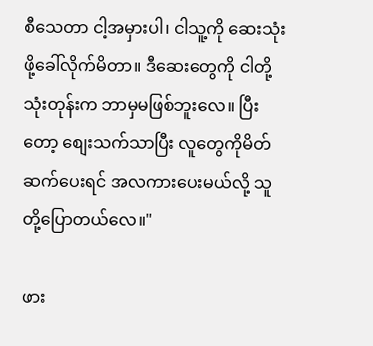စီသေတာ ငါ့အမှားပါ၊ ငါသူ့ကို ဆေးသုံးဖို့ခေါ်လိုက်မိတာ။ ဒီဆေးတွေကို ငါတို့သုံးတုန်းက ဘာမှမဖြစ်ဘူးလေ။ ပြီးတော့ စျေးသက်သာပြီး လူတွေကိုမိတ်ဆက်ပေးရင် အလကားပေးမယ်လို့ သူတို့ပြောတယ်လေ။"

ဖား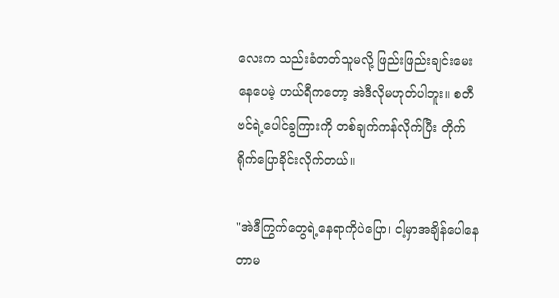လေးက သည်းခံတတ်သူမလို့ ဖြည်းဖြည်းချင်းမေးနေပေမဲ့ ဟယ်ရီကတော့ အဲဒီလိုမဟုတ်ပါဘူး။ စတီဗင်ရဲ့ပေါင်ခွကြားကို တစ်ချက်ကန်လိုက်ပြီး တိုက်ရိုက်ပြောခိုင်းလိုက်တယ်။

"အဲဒီကြွက်တွေရဲ့နေရာကိုပဲပြော၊ ငါ့မှာအချိန်ပေါနေတာမ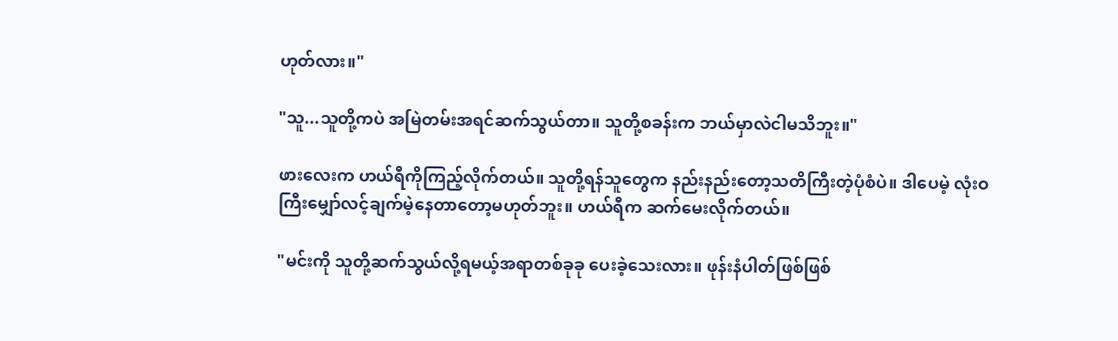ဟုတ်လား။"

"သူ...သူတို့ကပဲ အမြဲတမ်းအရင်ဆက်သွယ်တာ။ သူတို့စခန်းက ဘယ်မှာလဲငါမသိဘူး။"

ဖားလေးက ဟယ်ရီကိုကြည့်လိုက်တယ်။ သူတို့ရန်သူတွေက နည်းနည်းတော့သတိကြီးတဲ့ပုံစံပဲ။ ဒါပေမဲ့ လုံးဝကြီးမျှော်လင့်ချက်မဲ့နေတာတော့မဟုတ်ဘူး။ ဟယ်ရီက ဆက်မေးလိုက်တယ်။

"မင်းကို သူတို့ဆက်သွယ်လို့ရမယ့်အရာတစ်ခုခု ပေးခဲ့သေးလား။ ဖုန်းနံပါတ်ဖြစ်ဖြစ်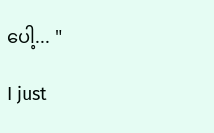ပေါ့... "

I just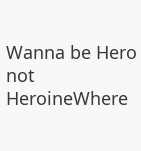Wanna be Hero not HeroineWhere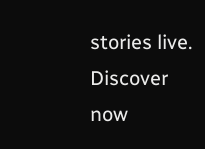stories live. Discover now